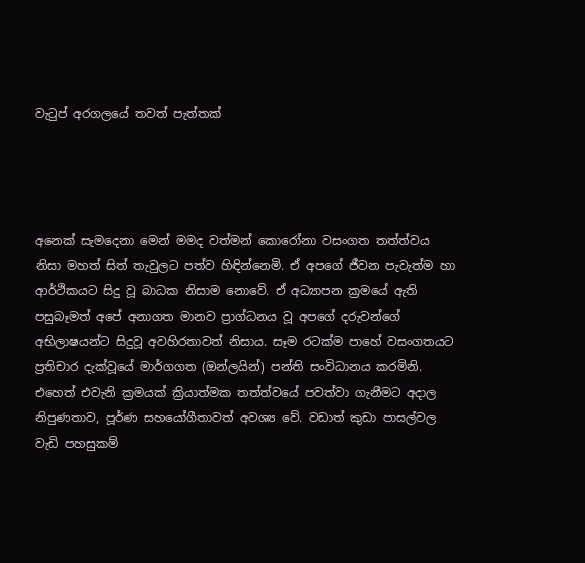වැටුප් අරගලයේ තවත් පැත්තක්




අනෙක් සැමදෙනා මෙන් මමද වත්මන් කොරෝනා වසංගත තත්ත්වය නිසා මහත් සිත් තැවුලට පත්ව හිඳින්නෙමි. ඒ අපගේ ජීවන පැවැත්ම හා ආර්ථිකයට සිදු වූ බාධක නිසාම නොවේ. ඒ අධ්‍යාපන ක්‍රමයේ ඇති පසුබෑමත් අපේ අනාගත මානව ප්‍රාග්ධනය වූ අපගේ දරුවන්ගේ අභිලාෂයන්ට සිදුවූ අවහිරතාවත් නිසාය. සෑම රටක්ම පාහේ වසංගතයට ප්‍රතිචාර දැක්වූයේ මාර්ගගත (ඔන්ලයින්) පන්ති සංවිධානය කරමිනි. එහෙත් එවැනි ක්‍රමයක් ක්‍රියාත්මක තත්ත්වයේ පවත්වා ගැනීමට අදාල නිපුණතාව, පූර්ණ සහයෝගීතාවත් අවශ්‍ය වේ. වඩාත් කුඩා පාසල්වල වැඩි පහසුකම්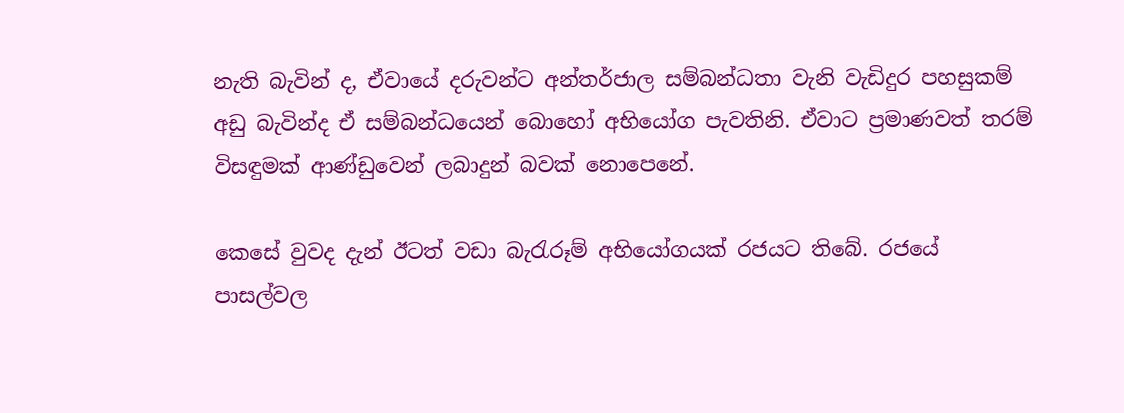නැති බැවින් ද, ඒවායේ දරුවන්ට අන්තර්ජාල සම්බන්ධතා වැනි වැඩිදුර පහසුකම් අඩු බැවින්ද ඒ සම්බන්ධයෙන් බොහෝ අභියෝග පැවතිනි. ඒවාට ප්‍රමාණවත් තරම් විසඳුමක් ආණ්ඩුවෙන් ලබාදුන් බවක් නොපෙනේ.

කෙසේ වුවද දැන් ඊටත් වඩා බැරැරූම් අභියෝගයක් රජයට තිබේ. රජයේ පාසල්වල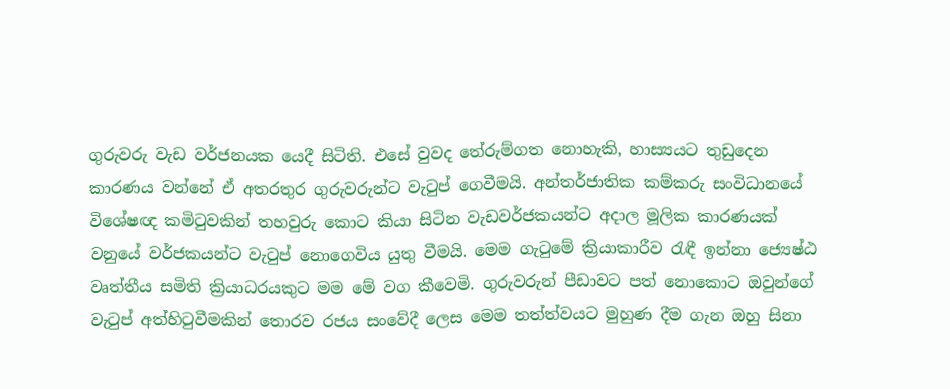ගුරුවරු වැඩ වර්ජනයක යෙදී සිටිති. එසේ වුවද තේරුම්ගත නොහැකි, හාස්‍යයට තුඩුදෙන කාරණය වන්නේ ඒ අතරතුර ගුරුවරුන්ට වැටුප් ගෙවීමයි. අන්තර්ජාතික කම්කරු සංවිධානයේ විශේෂඥ කමිටුවකින් තහවුරු කොට කියා සිටින වැඩවර්ජකයන්ට අදාල මූලික කාරණයක් වනුයේ වර්ජකයන්ට වැටුප් නොගෙවිය යුතු වීමයි. මෙම ගැටුමේ ක්‍රියාකාරීව රැඳී ඉන්නා ජ්‍යෙෂ්ඨ වෘත්තීය සමිති ක්‍රියාධරයකුට මම මේ වග කීවෙමි. ගුරුවරුන් පීඩාවට පත් නොකොට ඔවුන්ගේ වැටුප් අත්හිටුවීමකින් තොරව රජය සංවේදී ලෙස මෙම තත්ත්වයට මුහුණ දීම ගැන ඔහු සිනා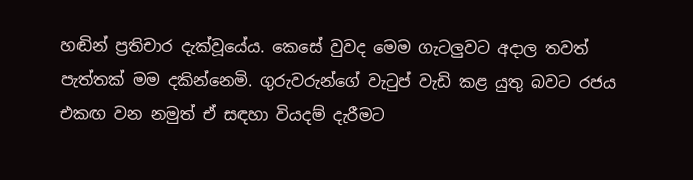හඬින් ප්‍රතිචාර දැක්වූයේය. කෙසේ වුවද මෙම ගැටලුවට අදාල තවත් පැත්තක් මම දකින්නෙමි. ගුරුවරුන්ගේ වැටුප් වැඩි කළ යුතු බවට රජය එකඟ වන නමුත් ඒ සඳහා වියදම් දැරීමට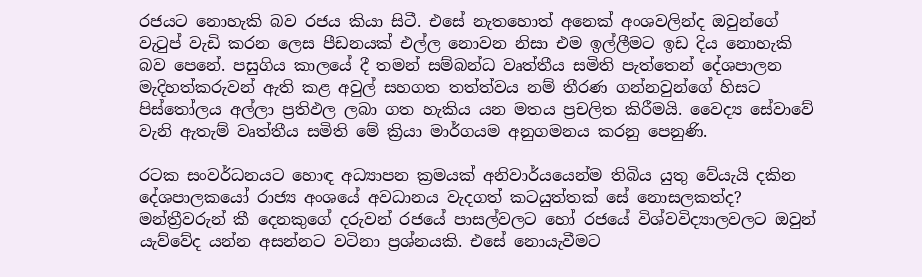රජයට නොහැකි බව රජය කියා සිටී. එසේ නැතහොත් අනෙක් අංශවලින්ද ඔවුන්ගේ වැටුප් වැඩි කරන ලෙස පීඩනයක් එල්ල නොවන නිසා එම ඉල්ලීමට ඉඩ දිය නොහැකි බව පෙනේ. පසුගිය කාලයේ දී තමන් සම්බන්ධ වෘත්තීය සමිති පැත්තෙන් දේශපාලන මැදිහත්කරුවන් ඇති කළ අවුල් සහගත තත්ත්වය නම් තීරණ ගන්නවුන්ගේ හිසට පිස්තෝලය අල්ලා ප්‍රතිඵල ලබා ගත හැකිය යන මතය ප්‍රචලිත කිරීමයි. වෛද්‍ය සේවාවේ වැනි ඇතැම් වෘත්තීය සමිති මේ ක්‍රියා මාර්ගයම අනුගමනය කරනු පෙනුණි.

රටක සංවර්ධනයට හොඳ අධ්‍යාපන ක්‍රමයක් අනිවාර්යයෙන්ම තිබිය යුතු වේයැයි දකින දේශපාලකයෝ රාජ්‍ය අංශයේ අවධානය වැදගත් කටයුත්තක් සේ නොසලකත්ද? මන්ත්‍රීවරුන් කී දෙනකුගේ දරුවන් රජයේ පාසල්වලට හෝ රජයේ විශ්වවිද්‍යාලවලට ඔවුන් යැව්වේද යන්න අසන්නට වටිනා ප්‍රශ්නයකි. එසේ නොයැවීමට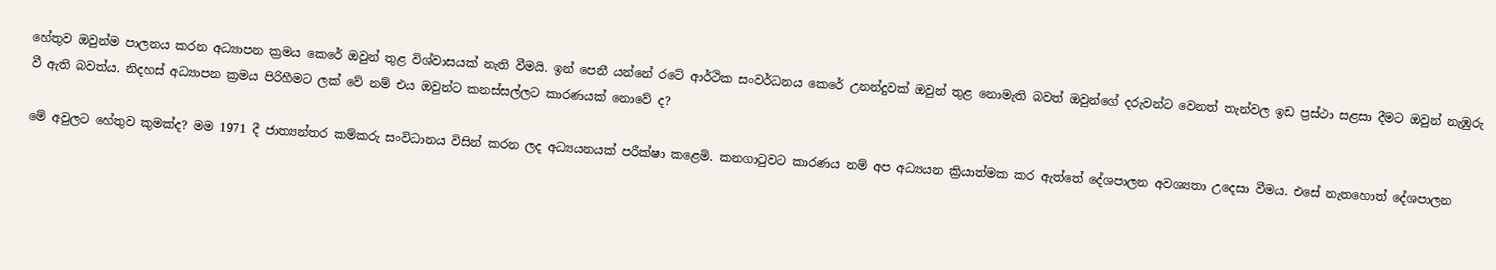හේතුව ඔවුන්ම පාලනය කරන අධ්‍යාපන ක්‍රමය කෙරේ ඔවුන් තුළ විශ්වාසයක් නැති වීමයි. ඉන් පෙනී යන්නේ රටේ ආර්ථික සංවර්ධනය කෙරේ උනන්දුවක් ඔවුන් තුළ නොමැති බවත් ඔවුන්ගේ දරුවන්ට වෙනත් තැන්වල ඉඩ ප්‍රස්ථා සළසා දීමට ඔවුන් නැඹුරු වී ඇති බවත්ය. නිදහස් අධ්‍යාපන ක්‍රමය පිරිහීමට ලක් වේ නම් එය ඔවුන්ට කනස්සල්ලට කාරණයක් නොවේ ද?

මේ අවුලට හේතුව කුමක්ද? මම 1971 දී ජාත්‍යන්තර කම්කරු සංවිධානය විසින් කරන ලද අධ්‍යයනයක් පරීක්ෂා කළෙමි. කනගාටුවට කාරණය නම් අප අධ්‍යයන ක්‍රියාත්මක කර ඇත්තේ දේශපාලන අවශ්‍යතා උදෙසා වීමය. එසේ නැතහොත් දේශපාලන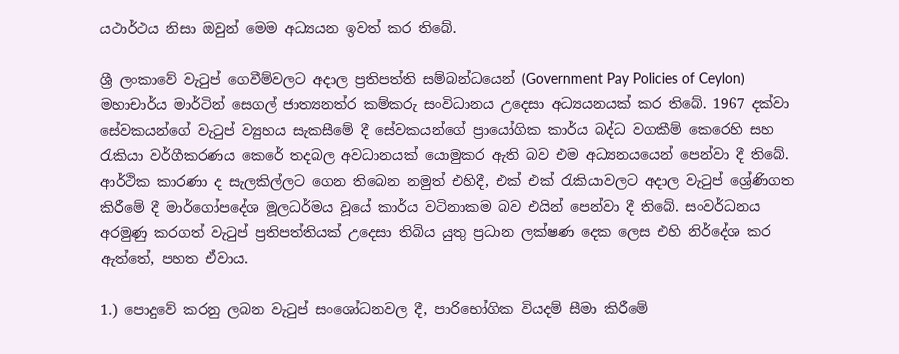යථාර්ථය නිසා ඔවුන් මෙම අධ්‍යයන ඉවත් කර තිබේ.

ශ්‍රී ලංකාවේ වැටුප් ගෙවීම්වලට අදාල ප්‍රතිපත්ති සම්බන්ධයෙන් (Government Pay Policies of Ceylon) මහාචාර්ය මාර්ටින් සෙගල් ජාත්‍යනත්ර කම්කරු සංවිධානය උදෙසා අධ්‍යයනයක් කර තිබේ. 1967 දක්වා සේවකයන්ගේ වැටුප් ව්‍යුහය සැකසීමේ දී සේවකයන්ගේ ප්‍රායෝගික කාර්ය බද්ධ වගකීම් කෙරෙහි සහ රැකියා වර්ගීකරණය කෙරේ තදබල අවධානයක් යොමුකර ඇති බව එම අධ්‍යනයයෙන් පෙන්වා දී තිබේ. ආර්ථික කාරණා ද සැලකිල්ලට ගෙන තිබෙන නමුත් එහිදී, එක් එක් රැකියාවලට අදාල වැටුප් ශ්‍රේණිගත කිරීමේ දී මාර්ගෝපදේශ මූලධර්මය වූයේ කාර්ය වටිනාකම බව එයින් පෙන්වා දී තිබේ. සංවර්ධනය අරමුණු කරගත් වැටුප් ප්‍රතිපත්තියක් උදෙසා තිබිය යුතු ප්‍රධාන ලක්ෂණ දෙක ලෙස එහි නිර්දේශ කර ඇත්තේ, පහත ඒවාය.

1.) පොදුවේ කරනු ලබන වැටුප් සංශෝධනවල දී, පාරිභෝගික වියදම් සීමා කිරීමේ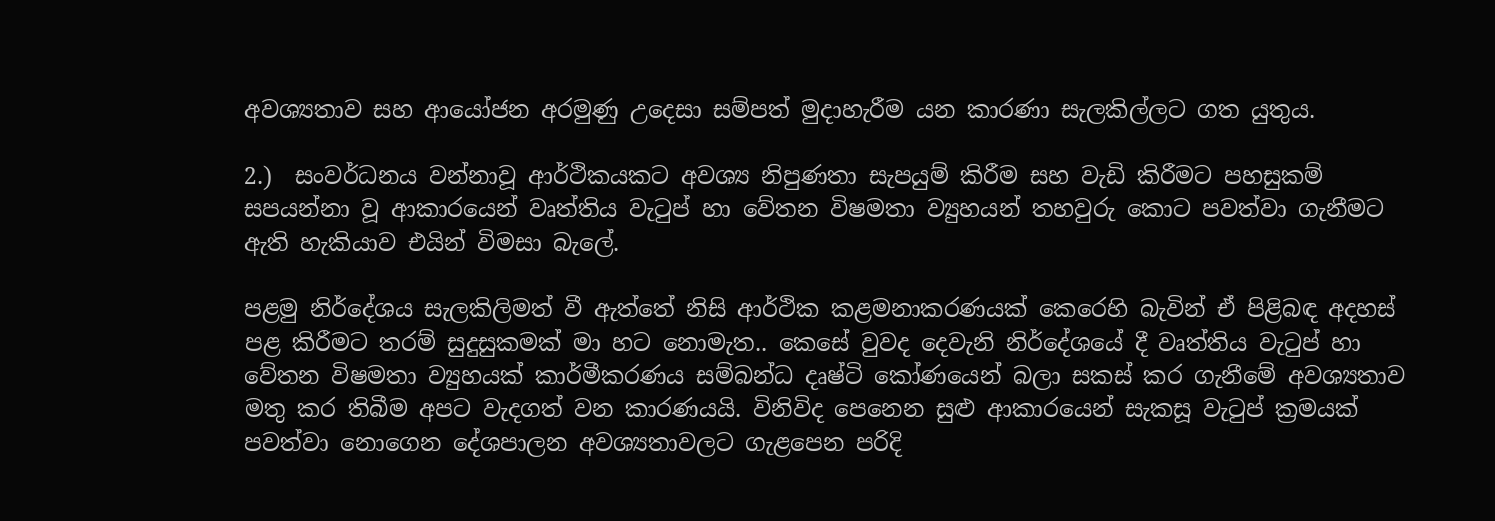අවශ්‍යතාව සහ ආයෝජන අරමුණු උදෙසා සම්පත් මුදාහැරීම යන කාරණා සැලකිල්ලට ගත යුතුය.

2.)  සංවර්ධනය වන්නාවූ ආර්ථිකයකට අවශ්‍ය නිපුණතා සැපයුම් කිරීම සහ වැඩි කිරීමට පහසුකම් සපයන්නා වූ ආකාරයෙන් වෘත්තිය වැටුප් හා වේතන විෂමතා ව්‍යුහයන් තහවුරු කොට පවත්වා ගැනීමට ඇති හැකියාව එයින් විමසා බැලේ.

පළමු නිර්දේශය සැලකිලිමත් වී ඇත්තේ නිසි ආර්ථික කළමනාකරණයක් කෙරෙහි බැවින් ඒ පිළිබඳ අදහස් පළ කිරීමට තරම් සුදුසුකමක් මා හට නොමැත.. කෙසේ වුවද දෙවැනි නිර්දේශයේ දී වෘත්තිය වැටුප් හා වේතන විෂමතා ව්‍යුහයක් කාර්මීකරණය සම්බන්ධ දෘෂ්ටි කෝණයෙන් බලා සකස් කර ගැනීමේ අවශ්‍යතාව මතු කර තිබීම අපට වැදගත් වන කාරණයයි. විනිවිද පෙනෙන සුළු ආකාරයෙන් සැකසූ වැටුප් ක්‍රමයක් පවත්වා නොගෙන දේශපාලන අවශ්‍යතාවලට ගැළපෙන පරිදි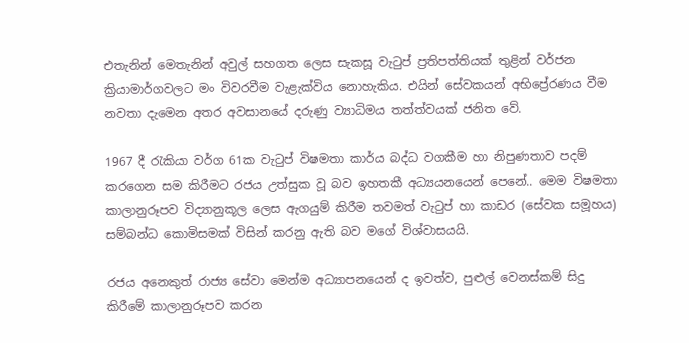එතැනින් මෙතැනින් අවුල් සහගත ලෙස සැකසූ වැටුප් ප්‍රතිපත්තියක් තුළින් වර්ජන ක්‍රියාමාර්ගවලට මං විවරවීම වැළැක්විය නොහැකිය. එයින් සේවකයන් අභිප්‍රේරණය වීම නවතා දැමෙන අතර අවසානයේ දරුණු ව්‍යාධිමය තත්ත්වයක් ජනිත වේ.

1967 දී රැකියා වර්ග 61ක වැටුප් විෂමතා කාර්ය බද්ධ වගකීම හා නිපුණතාව පදම් කරගෙන සම කිරීමට රජය උත්සුක වූ බව ඉහතකී අධ්‍යයනයෙන් පෙනේ.. මෙම විෂමතා කාලානුරූපව විද්‍යානුකූල ලෙස ඇගයුම් කිරීම තවමත් වැටුප් හා කාඩර (සේවක සමූහය) සම්බන්ධ කොමිසමක් විසින් කරනු ඇති බව මගේ විශ්වාසයයි.

රජය අනෙකුත් රාජ්‍ය සේවා මෙන්ම අධ්‍යාපනයෙන් ද ඉවත්ව, පුළුල් වෙනස්කම් සිදු කිරීමේ කාලානුරූපව කරන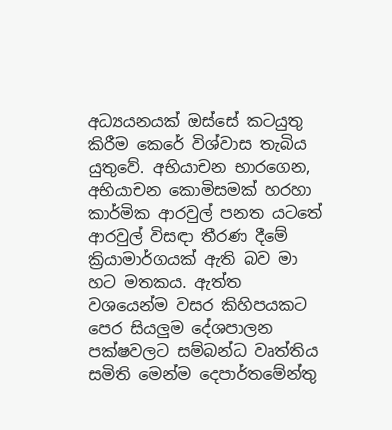අධ්‍යයනයක් ඔස්සේ කටයුතු කිරීම කෙරේ විශ්වාස තැබිය යුතුවේ. අභියාචන භාරගෙන, අභියාචන කොමිසමක් හරහා කාර්මික ආරවුල් පනත යටතේ ආරවුල් විසඳා තීරණ දීමේ ක්‍රියාමාර්ගයක් ඇති බව මා හට මතකය. ඇත්ත වශයෙන්ම වසර කිහිපයකට පෙර සියලුම දේශපාලන පක්ෂවලට සම්බන්ධ වෘත්තිය සමිති මෙන්ම දෙපාර්තමේන්තු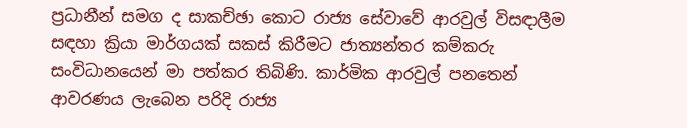ප්‍රධානීන් සමග ද සාකච්ඡා කොට රාජ්‍ය සේවාවේ ආරවුල් විසඳාලීම සඳහා ක්‍රියා මාර්ගයක් සකස් කිරීමට ජාත්‍යන්තර කම්කරු සංවිධානයෙන් මා පත්කර තිබිණි. කාර්මික ආරවුල් පනතෙන් ආවරණය ලැබෙන පරිදි රාජ්‍ය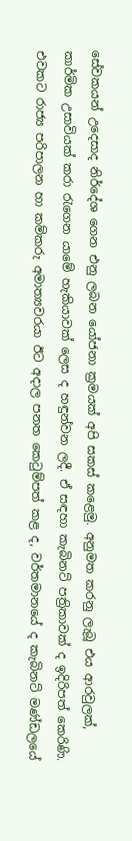සේවකයන් උදෙසාද නිර්දේශ ගෙන එනු ලබන යෝජනා ක්‍රමයක් අපි සකස් කළෙමු. අනුමත කරනු ලැබූ එය ආරවුලක්, කාර්මික උසාවියක් කරා රැගෙන යාමේ හැකියාවක් ලෙස ද හඳුන්වන ලදී. ඒ සඳහා කැබිනට් පත්‍රිකාවක් ද ඉදිරිපත් කෙරිණි. එවකට රාජ්‍ය පරිපාලන හා කම්කරු අමාත්‍යවරයා ඊට අදාල පනත කෙටුම්පත් කළ ද, වර්තමානයේ ද කැබිනට් මණ්ඩලයේ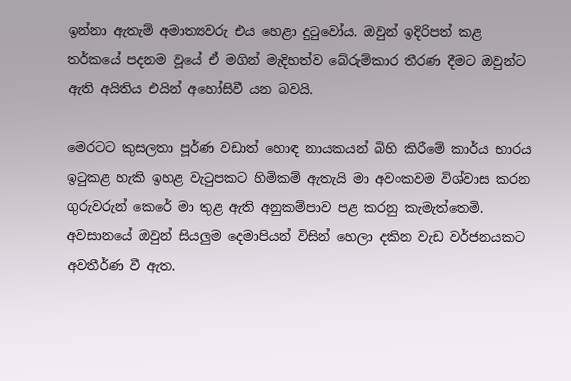ඉන්නා ඇතැම් අමාත්‍යවරු එය හෙළා දුටුවෝය. ඔවුන් ඉදිරිපත් කළ තර්කයේ පදනම වූයේ ඒ මගින් මැදිහත්ව බේරුම්කාර තීරණ දීමට ඔවුන්ට ඇති අයිතිය එයින් අහෝසිවී යන බවයි.

මෙරටට කුසලතා පූර්ණ වඩාත් හොඳ නායකයන් බිහි කිරීමේ කාර්ය භාරය ඉටුකළ හැකි ඉහළ වැටුපකට හිමිකම් ඇතැයි මා අවංකවම විශ්වාස කරන ගුරුවරුන් කෙරේ මා තුළ ඇති අනුකම්පාව පළ කරනු කැමැත්තෙමි. අවසානයේ ඔවුන් සියලුම දෙමාපියන් විසින් හෙලා දකින වැඩ වර්ජනයකට අවතීර්ණ වී ඇත.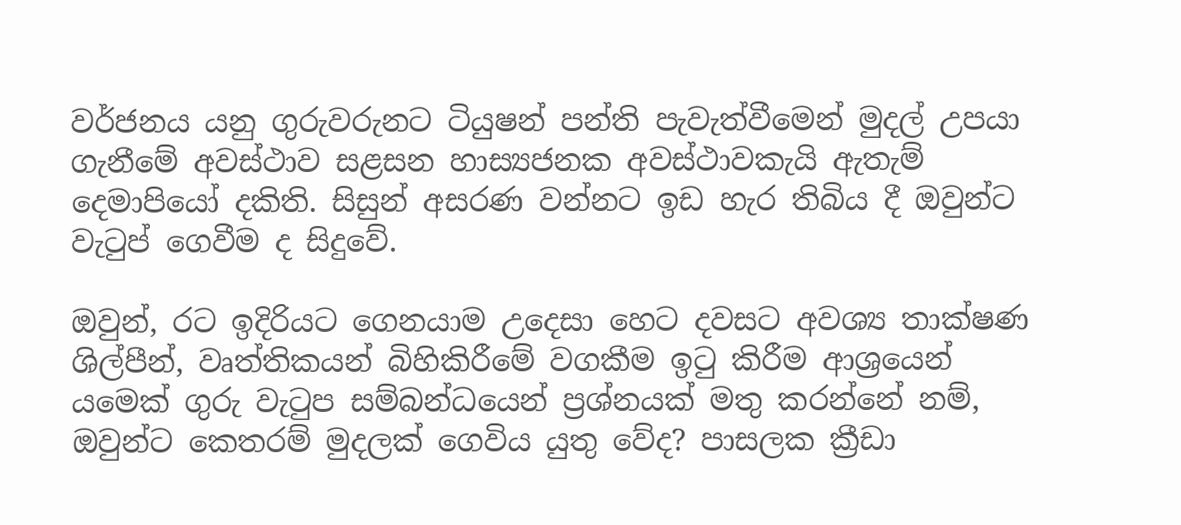වර්ජනය යනු ගුරුවරුනට ටියුෂන් පන්ති පැවැත්වීමෙන් මුදල් උපයා ගැනීමේ අවස්ථාව සළසන හාස්‍යජනක අවස්ථාවකැයි ඇතැම් දෙමාපියෝ දකිති. සිසුන් අසරණ වන්නට ඉඩ හැර තිබිය දී ඔවුන්ට වැටුප් ගෙවීම ද සිදුවේ.

ඔවුන්, රට ඉදිරියට ගෙනයාම උදෙසා හෙට දවසට අවශ්‍ය තාක්ෂණ ශිල්පීන්, වෘත්තිකයන් බිහිකිරීමේ වගකීම ඉටු කිරීම ආශ්‍රයෙන් යමෙක් ගුරු වැටුප සම්බන්ධයෙන් ප්‍රශ්නයක් මතු කරන්නේ නම්, ඔවුන්ට කෙතරම් මුදලක් ගෙවිය යුතු වේද? පාසලක ක්‍රීඩා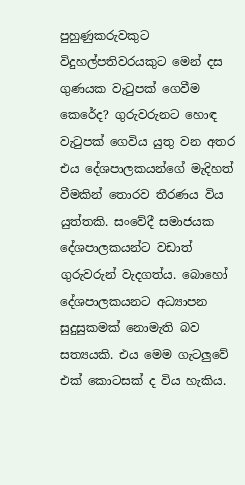පුහුණුකරුවකුට විදුහල්පතිවරයකුට මෙන් දස ගුණයක වැටුපක් ගෙවීම කෙරේද? ගුරුවරුනට හොඳ වැටුපක් ගෙවිය යුතු වන අතර එය දේශපාලකයන්ගේ මැදිහත් වීමකින් තොරව තීරණය විය යුත්තකි. සංවේදී සමාජයක දේශපාලකයන්ට වඩාත් ගුරුවරුන් වැදගත්ය. බොහෝ දේශපාලකයනට අධ්‍යාපන සුදුසුකමක් නොමැති බව සත්‍යයකි. එය මෙම ගැටලුවේ එක් කොටසක් ද විය හැකිය.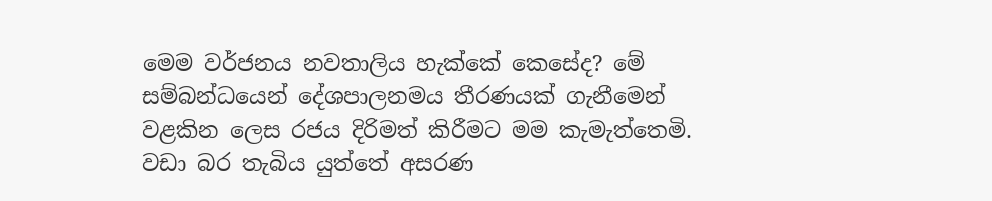මෙම වර්ජනය නවතාලිය හැක්කේ කෙසේද? මේ සම්බන්ධයෙන් දේශපාලනමය තීරණයක් ගැනීමෙන් වළකින ලෙස රජය දිරිමත් කිරීමට මම කැමැත්තෙමි. වඩා බර තැබිය යුත්තේ අසරණ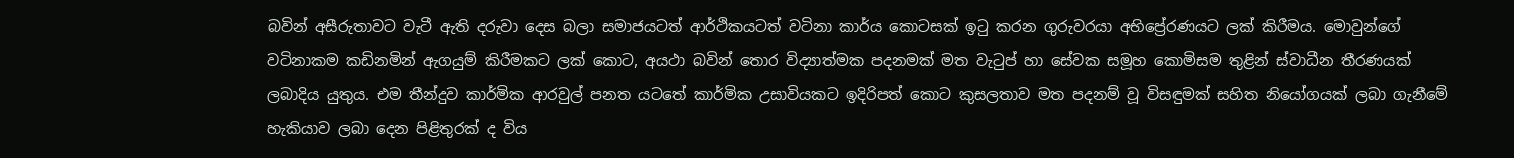බවින් අසීරුතාවට වැටී ඇති දරුවා දෙස බලා සමාජයටත් ආර්ථිකයටත් වටිනා කාර්ය කොටසක් ඉටු කරන ගුරුවරයා අභිප්‍රේරණයට ලක් කිරීමය. මොවුන්ගේ වටිනාකම කඩිනමින් ඇගයුම් කිරීමකට ලක් කොට, අයථා බවින් තොර විද්‍යාත්මක පදනමක් මත වැටුප් හා සේවක සමූහ කොමිසම තුළින් ස්වාධීන තීරණයක් ලබාදිය යුතුය. එම තීන්දුව කාර්මික ආරවුල් පනත යටතේ කාර්මික උසාවියකට ඉදිරිපත් කොට කුසලතාව මත පදනම් වූ විසඳුමක් සහිත නියෝගයක් ලබා ගැනීමේ හැකියාව ලබා දෙන පිළිතුරක් ද විය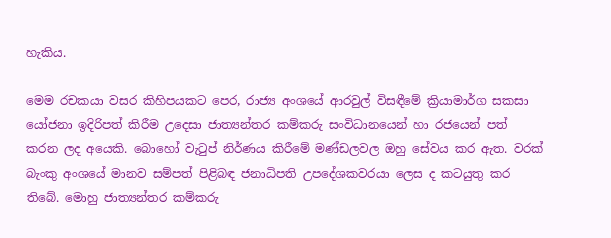හැකිය.

මෙම රචකයා වසර කිහිපයකට පෙර, රාජ්‍ය අංශයේ ආරවුල් විසඳීමේ ක්‍රියාමාර්ග සකසා යෝජනා ඉදිරිපත් කිරීම උදෙසා ජාත්‍යන්තර කම්කරු සංවිධානයෙන් හා රජයෙන් පත් කරන ලද අයෙකි. බොහෝ වැටුප් නිර්ණය කිරීමේ මණ්ඩලවල ඔහු සේවය කර ඇත. වරක් බැංකු අංශයේ මානව සම්පත් පිළිබඳ ජනාධිපති උපදේශකවරයා ලෙස ද කටයුතු කර තිබේ. මොහු ජාත්‍යන්තර කම්කරු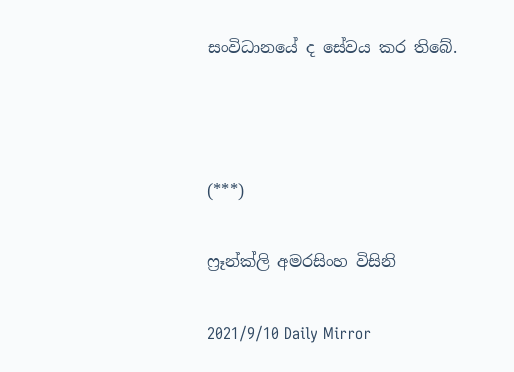සංවිධානයේ ද සේවය කර තිබේ.



(***)

ෆ්‍රෑන්ක්ලි අමරසිංහ විසිනි

2021/9/10 Daily Mirror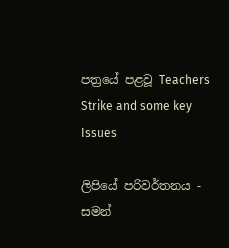පත්‍රයේ පළවූ Teachers Strike and some key Issues

ලිපියේ පරිවර්තනය - සමන්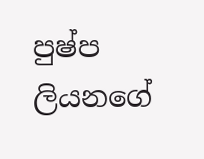පුෂ්ප ලියනගේ